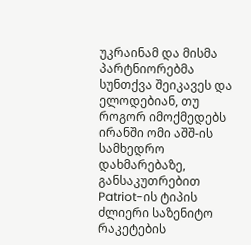უკრაინამ და მისმა პარტნიორებმა სუნთქვა შეიკავეს და ელოდებიან, თუ როგორ იმოქმედებს ირანში ომი აშშ-ის სამხედრო დახმარებაზე, განსაკუთრებით Patriot-ის ტიპის ძლიერი საზენიტო რაკეტების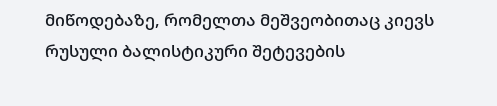მიწოდებაზე, რომელთა მეშვეობითაც კიევს რუსული ბალისტიკური შეტევების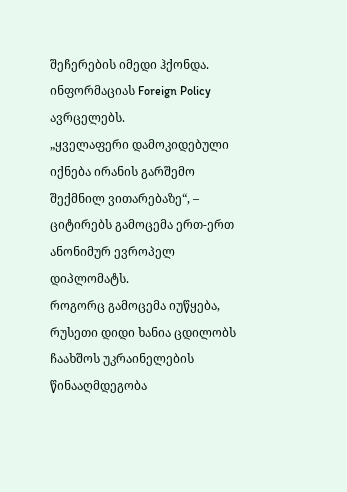შეჩერების იმედი ჰქონდა. ინფორმაციას Foreign Policy ავრცელებს.
„ყველაფერი დამოკიდებული იქნება ირანის გარშემო შექმნილ ვითარებაზე“, – ციტირებს გამოცემა ერთ-ერთ ანონიმურ ევროპელ დიპლომატს.
როგორც გამოცემა იუწყება, რუსეთი დიდი ხანია ცდილობს ჩაახშოს უკრაინელების წინააღმდეგობა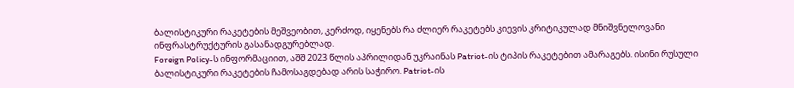ბალისტიკური რაკეტების მეშვეობით, კერძოდ, იყენებს რა ძლიერ რაკეტებს კიევის კრიტიკულად მნიშვნელოვანი ინფრასტრუქტურის გასანადგურებლად.
Foreign Policy-ს ინფორმაციით, აშშ 2023 წლის აპრილიდან უკრაინას Patriot-ის ტიპის რაკეტებით ამარაგებს. ისინი რუსული ბალისტიკური რაკეტების ჩამოსაგდებად არის საჭირო. Patriot-ის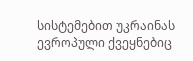სისტემებით უკრაინას ევროპული ქვეყნებიც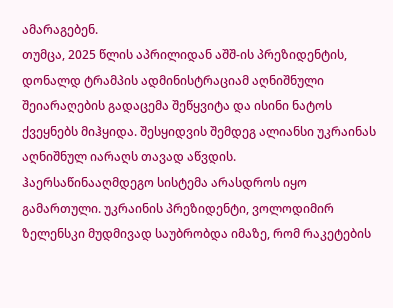ამარაგებენ.
თუმცა, 2025 წლის აპრილიდან აშშ-ის პრეზიდენტის, დონალდ ტრამპის ადმინისტრაციამ აღნიშნული შეიარაღების გადაცემა შეწყვიტა და ისინი ნატოს ქვეყნებს მიჰყიდა. შესყიდვის შემდეგ ალიანსი უკრაინას აღნიშნულ იარაღს თავად აწვდის.
ჰაერსაწინააღმდეგო სისტემა არასდროს იყო გამართული. უკრაინის პრეზიდენტი, ვოლოდიმირ ზელენსკი მუდმივად საუბრობდა იმაზე, რომ რაკეტების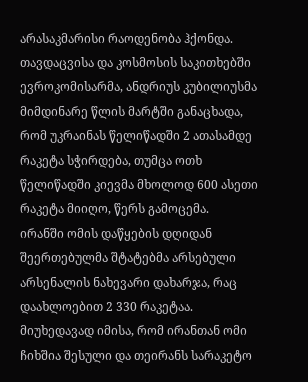არასაკმარისი რაოდენობა ჰქონდა. თავდაცვისა და კოსმოსის საკითხებში ევროკომისარმა, ანდრიუს კუბილიუსმა მიმდინარე წლის მარტში განაცხადა, რომ უკრაინას წელიწადში 2 ათასამდე რაკეტა სჭირდება, თუმცა ოთხ წელიწადში კიევმა მხოლოდ 600 ასეთი რაკეტა მიიღო, წერს გამოცემა.
ირანში ომის დაწყების დღიდან შეერთებულმა შტატებმა არსებული არსენალის ნახევარი დახარჯა, რაც დაახლოებით 2 330 რაკეტაა. მიუხედავად იმისა, რომ ირანთან ომი ჩიხშია შესული და თეირანს სარაკეტო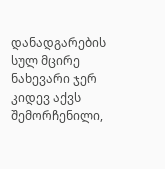დანადგარების სულ მცირე ნახევარი ჯერ კიდევ აქვს შემორჩენილი,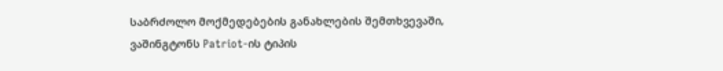საბრძოლო მოქმედებების განახლების შემთხვევაში, ვაშინგტონს Patriot-ის ტიპის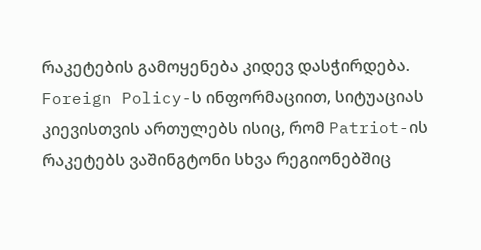რაკეტების გამოყენება კიდევ დასჭირდება.
Foreign Policy-ს ინფორმაციით, სიტუაციას კიევისთვის ართულებს ისიც, რომ Patriot-ის რაკეტებს ვაშინგტონი სხვა რეგიონებშიც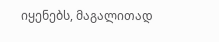იყენებს, მაგალითად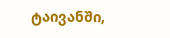ტაივანში,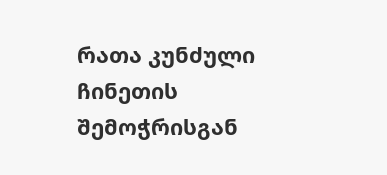რათა კუნძული ჩინეთის შემოჭრისგან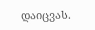დაიცვას.